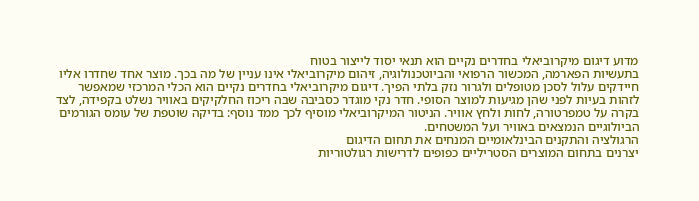מדוע דיגום מיקרוביאלי בחדרים נקיים הוא תנאי יסוד לייצור בטוח
בתעשיות הפארמה, המכשור הרפואי והביוטכנולוגיה, זיהום מיקרוביאלי אינו עניין של מה בכך. מוצר אחד שחדרו אליו חיידקים עלול לסכן מטופלים ולגרור נזק בלתי הפיך. דיגום מיקרוביאלי בחדרים נקיים הוא הכלי המרכזי שמאפשר לזהות בעיות לפני שהן מגיעות למוצר הסופי. חדר נקי מוגדר כסביבה שבה ריכוז החלקיקים באוויר נשלט בקפידה, לצד בקרה על טמפרטורה, לחות ולחץ אוויר. הניטור המיקרוביאלי מוסיף לכך ממד נוסף: בדיקה שוטפת של עומס הגורמים הביולוגיים הנמצאים באוויר ועל המשטחים.
הרגולציה והתקנים הבינלאומיים המנחים את תחום הדיגום
יצרנים בתחום המוצרים הסטריליים כפופים לדרישות רגולטוריות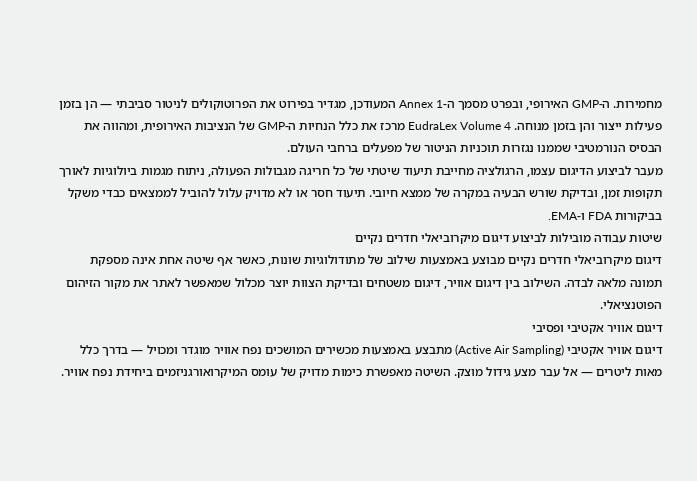מחמירות. ה-GMP האירופי, ובפרט מסמך ה-Annex 1 המעודכן, מגדיר בפירוט את הפרוטוקולים לניטור סביבתי — הן בזמן פעילות ייצור והן בזמן מנוחה. EudraLex Volume 4 מרכז את כלל הנחיות ה-GMP של הנציבות האירופית, ומהווה את הבסיס הנורמטיבי שממנו נגזרות תוכניות הניטור של מפעלים ברחבי העולם.
מעבר לביצוע הדיגום עצמו, הרגולציה מחייבת תיעוד שיטתי של כל חריגה מגבולות הפעולה, ניתוח מגמות ביולוגיות לאורך תקופות זמן, ובדיקת שורש הבעיה במקרה של ממצא חיובי. תיעוד חסר או לא מדויק עלול להוביל לממצאים כבדי משקל בביקורות FDA ו-EMA.
שיטות עבודה מובילות לביצוע דיגום מיקרוביאלי חדרים נקיים
דיגום מיקרוביאלי חדרים נקיים מבוצע באמצעות שילוב של מתודולוגיות שונות, כאשר אף שיטה אחת אינה מספקת תמונה מלאה לבדה. השילוב בין דיגום אוויר, דיגום משטחים ובדיקת הצוות יוצר מכלול שמאפשר לאתר את מקור הזיהום הפוטנציאלי.
דיגום אוויר אקטיבי ופסיבי
דיגום אוויר אקטיבי (Active Air Sampling) מתבצע באמצעות מכשירים המושכים נפח אוויר מוגדר ומכויל — בדרך כלל מאות ליטרים — אל עבר מצע גידול מוצק. השיטה מאפשרת כימות מדויק של עומס המיקרואורגניזמים ביחידת נפח אוויר.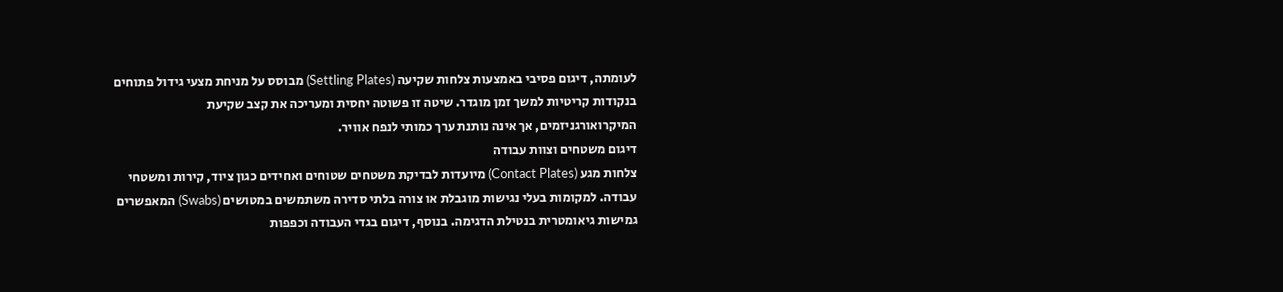לעומתה, דיגום פסיבי באמצעות צלחות שקיעה (Settling Plates) מבוסס על מניחת מצעי גידול פתוחים בנקודות קריטיות למשך זמן מוגדר. שיטה זו פשוטה יחסית ומעריכה את קצב שקיעת המיקרואורגניזמים, אך אינה נותנת ערך כמותי לנפח אוויר.
דיגום משטחים וצוות עבודה
צלחות מגע (Contact Plates) מיועדות לבדיקת משטחים שטוחים ואחידים כגון ציוד, קירות ומשטחי עבודה. למקומות בעלי נגישות מוגבלת או צורה בלתי סדירה משתמשים במטושים (Swabs) המאפשרים גמישות גיאומטרית בנטילת הדגימה. בנוסף, דיגום בגדי העבודה וכפפות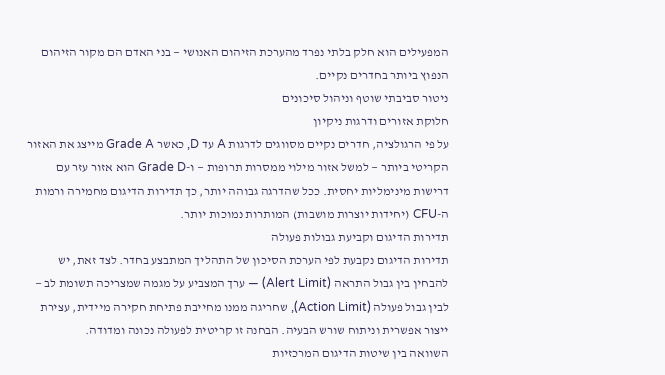המפעילים הוא חלק בלתי נפרד מהערכת הזיהום האנושי — בני האדם הם מקור הזיהום הנפוץ ביותר בחדרים נקיים.
ניטור סביבתי שוטף וניהול סיכונים
חלוקת אזורים ודרגות ניקיון
על פי הרגולציה, חדרים נקיים מסווגים לדרגות A עד D, כאשר Grade A מייצג את האזור הקריטי ביותר — למשל אזור מילוי ממסרות תרופות — ו-Grade D הוא אזור עזר עם דרישות מינימליות יחסית. ככל שהדרגה גבוהה יותר, כך תדירות הדיגום מחמירה ורמות ה-CFU (יחידות יוצרות מושבות) המותרות נמוכות יותר.
תדירות הדיגום וקביעת גבולות פעולה
תדירות הדיגום נקבעת לפי הערכת הסיכון של התהליך המתבצע בחדר. לצד זאת, יש להבחין בין גבול התראה (Alert Limit) — ערך המצביע על מגמה שמצריכה תשומת לב — לבין גבול פעולה (Action Limit), שחריגה ממנו מחייבת פתיחת חקירה מיידית, עצירת ייצור אפשרית וניתוח שורש הבעיה. הבחנה זו קריטית לפעולה נכונה ומדודה.
השוואה בין שיטות הדיגום המרכזיות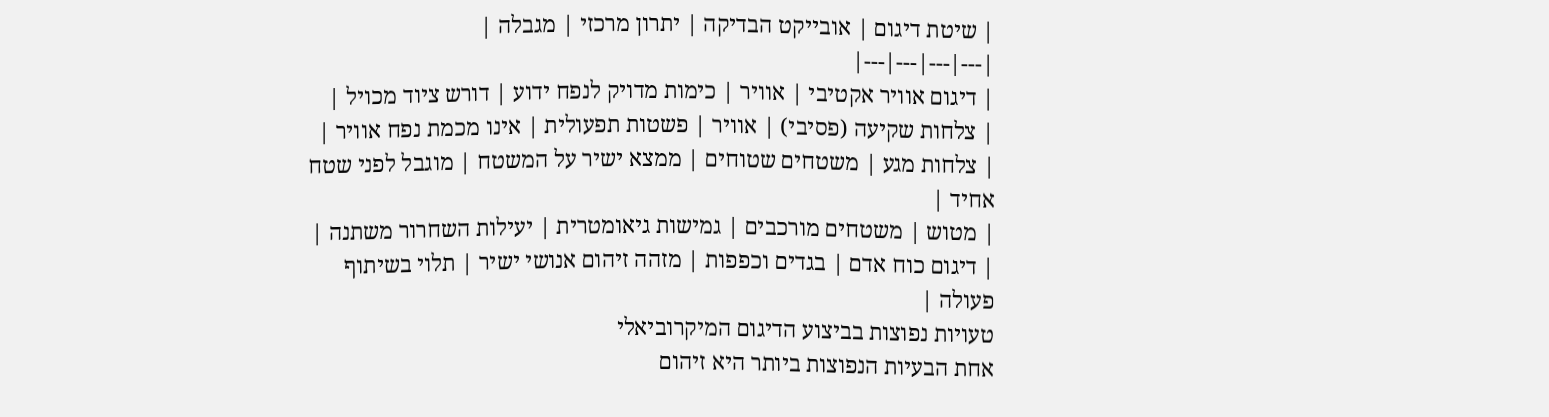| שיטת דיגום | אובייקט הבדיקה | יתרון מרכזי | מגבלה |
|---|---|---|---|
| דיגום אוויר אקטיבי | אוויר | כימות מדויק לנפח ידוע | דורש ציוד מכויל |
| צלחות שקיעה (פסיבי) | אוויר | פשטות תפעולית | אינו מכמת נפח אוויר |
| צלחות מגע | משטחים שטוחים | ממצא ישיר על המשטח | מוגבל לפני שטח אחיד |
| מטוש | משטחים מורכבים | גמישות גיאומטרית | יעילות השחרור משתנה |
| דיגום כוח אדם | בגדים וכפפות | מזהה זיהום אנושי ישיר | תלוי בשיתוף פעולה |
טעויות נפוצות בביצוע הדיגום המיקרוביאלי
אחת הבעיות הנפוצות ביותר היא זיהום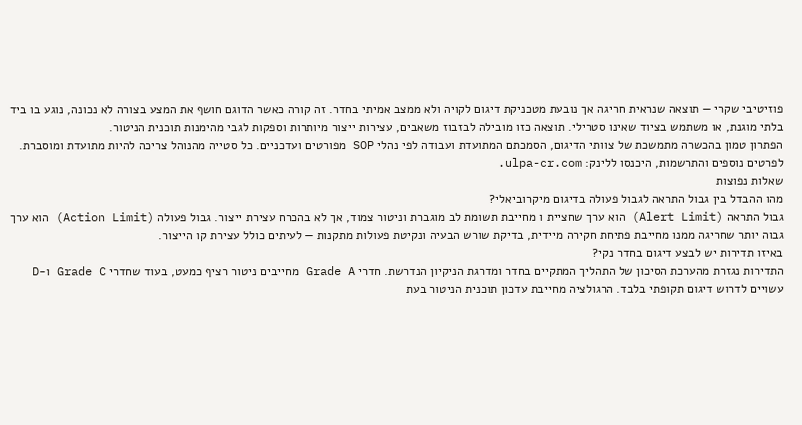פוזיטיבי שקרי — תוצאה שנראית חריגה אך נובעת מטכניקת דיגום לקויה ולא ממצב אמיתי בחדר. זה קורה כאשר הדוגם חושף את המצע בצורה לא נכונה, נוגע בו ביד בלתי מוגנת, או משתמש בציוד שאינו סטרילי. תוצאה כזו מובילה לבזבוז משאבים, עצירות ייצור מיותרות וספקות לגבי מהימנות תוכנית הניטור.
הפתרון טמון בהכשרה מתמשכת של צוותי הדיגום, הסמכתם המתועדת ועבודה לפי נהלי SOP מפורטים ועדכניים. כל סטייה מהנוהל צריכה להיות מתועדת ומוסברת.
לפרטים נוספים והתרשמות, היכנסו ללינק: ulpa-cr.com.
שאלות נפוצות
מהו ההבדל בין גבול התראה לגבול פעולה בדיגום מיקרוביאלי?
גבול התראה (Alert Limit) הוא ערך שחציית ו מחייבת תשומת לב מוגברת וניטור צמוד, אך לא בהכרח עצירת ייצור. גבול פעולה (Action Limit) הוא ערך גבוה יותר שחריגה ממנו מחייבת פתיחת חקירה מיידית, בדיקת שורש הבעיה ונקיטת פעולות מתקנות — לעיתים כולל עצירת קו הייצור.
באיזו תדירות יש לבצע דיגום בחדר נקי?
התדירות נגזרת מהערכת הסיכון של התהליך המתקיים בחדר ומדרגת הניקיון הנדרשת. חדרי Grade A מחייבים ניטור רציף כמעט, בעוד שחדרי Grade C ו-D עשויים לדרוש דיגום תקופתי בלבד. הרגולציה מחייבת עדכון תוכנית הניטור בעת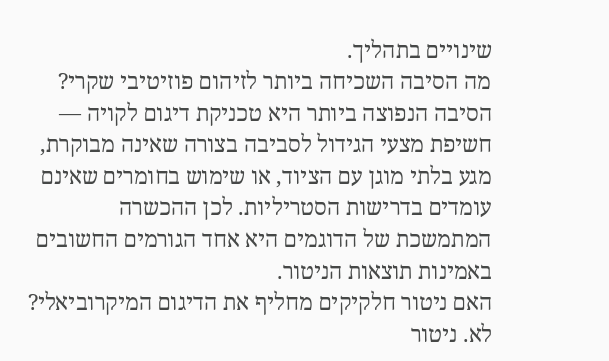שינויים בתהליך.
מה הסיבה השכיחה ביותר לזיהום פוזיטיבי שקרי?
הסיבה הנפוצה ביותר היא טכניקת דיגום לקויה — חשיפת מצעי הגידול לסביבה בצורה שאינה מבוקרת, מגע בלתי מוגן עם הציוד, או שימוש בחומרים שאינם עומדים בדרישות הסטריליות. לכן ההכשרה המתמשכת של הדוגמים היא אחד הגורמים החשובים באמינות תוצאות הניטור.
האם ניטור חלקיקים מחליף את הדיגום המיקרוביאלי?
לא. ניטור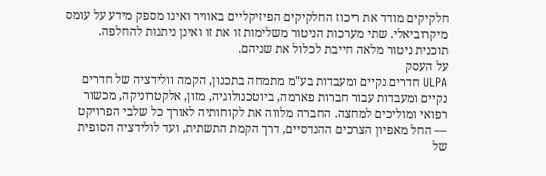חלקיקים מודד את ריכוז החלקיקים הפיזיקליים באוויר ואינו מספק מידע על עומס מיקרוביאלי. שתי מערכות הניטור משלימות זו את זו ואינן ניתנות להחלפה. תוכנית ניטור מלאה חייבת לכלול את שניהם.
על העסק
ULPA חדרים נקיים ומעבדות בע"מ מתמחה בתכנון, הקמה וולידציה של חדרים נקיים ומעבדות עבור חברות פארמה, ביוטכנולוגיה, מזון, אלקטרוניקה, מכשור רפואי ומוליכים למחצה. החברה מלווה את לקוחותיה לאורך כל שלבי הפרויקט — החל מאפיון הצרכים ההנדסיים, דרך הקמת התשתית, ועד לולידציה הסופית של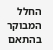החלל המבוקר בהתאם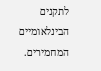לתקנים הבינלאומיים המחמירים.